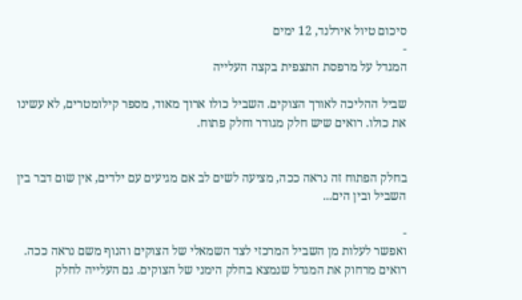סיכום טיול אירלנד, 12 ימים
-
המגדל על מרפסת התצפית בקצה העלייה

שביל ההליכה לאורך הצוקים. השביל כולו ארוך מאוד, מספר קילומטרים, לא עשינו את כולו. רואים שיש חלק מגודר וחלק פתוח.


בחלק הפתוח זה נראה ככה, מציעה לשים לב אם מגיעים עם ילדים, אין שום דבר בין השביל ובין הים...

-
ואפשר לעלות מן השביל המרכזי לצד השמאלי של הצוקים והנוף משם נראה ככה. רואים מרחוק את המגדל שנמצא בחלק הימני של הצוקים. גם העלייה לחלק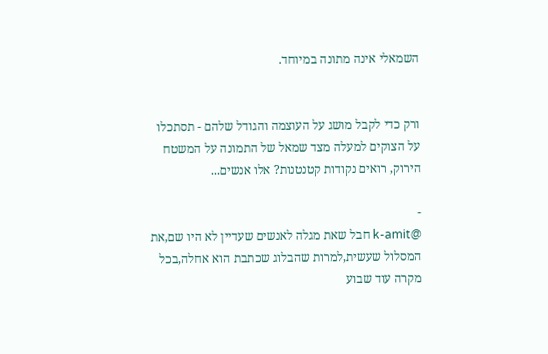השמאלי אינה מתונה במיוחד.


ורק כדי לקבל מושג על העוצמה והגודל שלהם - תסתכלו על הצוקים למעלה מצד שמאל של התמונה על המשטח הירוק, רואים נקודות קטנטנות? אלו אנשים...

-
@k-amit חבל שאת מגלה לאנשים שעדיין לא היו שם,את המסלול שעשית,למרות שהבלוג שכתבת הוא אחלה,בכל מקרה עוד שבוע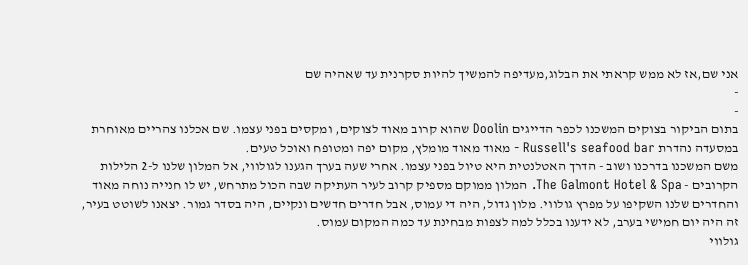אני שם,אז לא ממש קראתי את הבלוג,מעדיפה להמשיך להיות סקרנית עד שאהיה שם
-
-
בתום הביקור בצוקים המשכנו לכפר הדייגים Doolin שהוא קרוב מאוד לצוקים, ומקסים בפני עצמו. שם אכלנו צהריים מאוחרת במסעדה נהדרת Russell's seafood bar - מאוד מאוד מומלץ, מקום יפה ומטופח ואוכל טעים.
משם המשכנו בדרכנו ושוב - הדרך האטלנטית היא טיול בפני עצמו. אחרי שעה בערך הגענו לגולווי, אל המלון שלנו ל-2 הלילות הקרובים - The Galmont Hotel & Spa. המלון ממוקם מספיק קרוב לעיר העתיקה שבה הכול מתרחש, יש לו חנייה נוחה מאוד והחדרים שלנו השקיפו על מפרץ גולווי. מלון גדול, היה די עמוס, אבל חדרים חדשים ונקיים, היה בסדר גמור. יצאנו לשוטט בעיר, זה היה יום חמישי בערב, לא ידענו בכלל למה לצפות מבחינת עד כמה המקום עמוס.
גולווי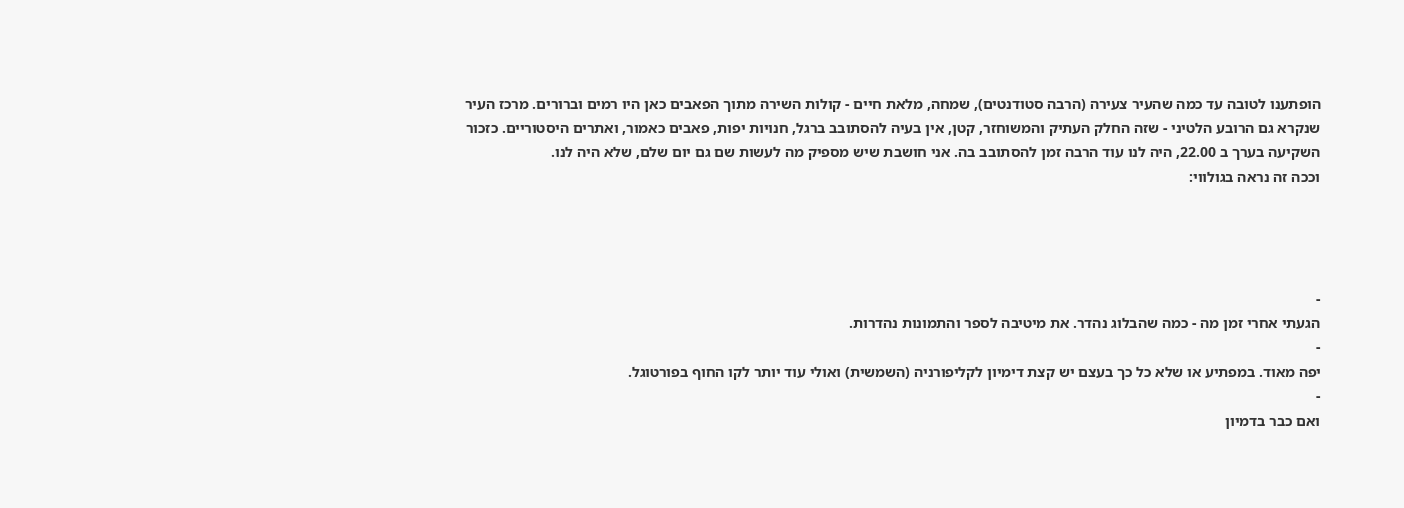הופתענו לטובה עד כמה שהעיר צעירה (הרבה סטודנטים), שמחה, מלאת חיים - קולות השירה מתוך הפאבים כאן היו רמים וברורים. מרכז העיר שנקרא גם הרובע הלטיני - שזה החלק העתיק והמשוחזר, קטן, אין בעיה להסתובב ברגל, חנויות יפות, פאבים כאמור, ואתרים היסטוריים. כזכור השקיעה בערך ב 22.00, היה לנו עוד הרבה זמן להסתובב בה. אני חושבת שיש מספיק מה לעשות שם גם יום שלם, שלא היה לנו.
וככה זה נראה בגולווי:




-
הגעתי אחרי זמן מה - כמה שהבלוג נהדר. את מיטיבה לספר והתמונות נהדרות.
-
יפה מאוד. במפתיע או שלא כל כך בעצם יש קצת דימיון לקליפורניה (השמשית) ואולי עוד יותר לקו החוף בפורטוגל.
-
ואם כבר בדמיון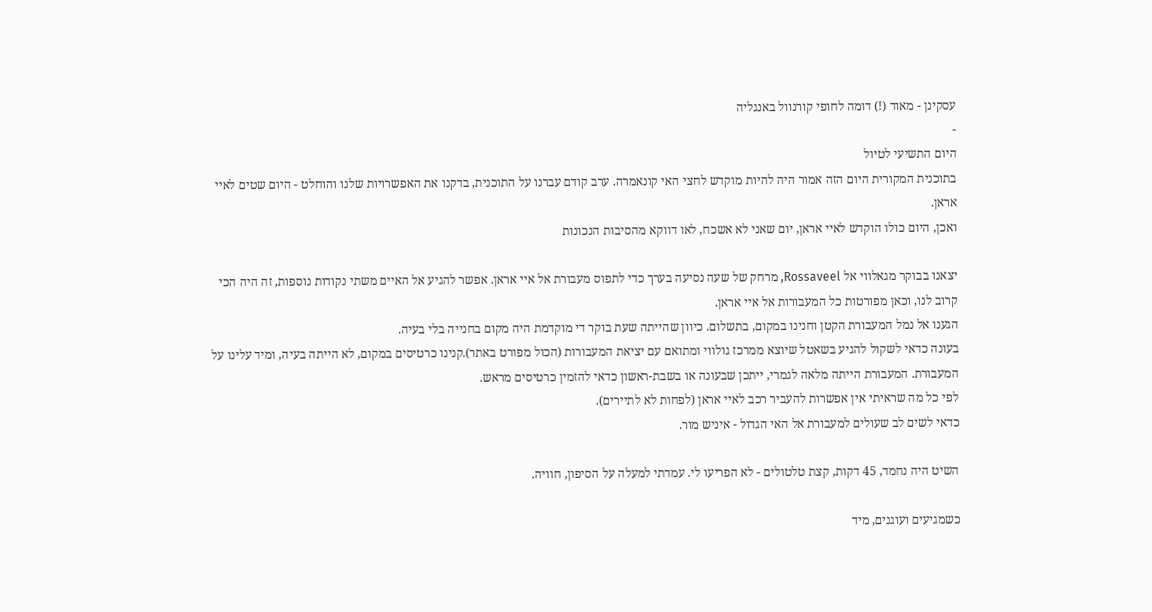עסקינן - מאוד (!) דומה לחופי קורנוול באנגליה
-
היום התשיעי לטיול
בתוכנית המקורית היום הזה אמור היה להיות מוקדש לחצי האי קונאמרה. ערב קודם עברנו על התוכנית, בדקנו את האפשרויות שלנו והוחלט - היום שטים לאיי אראן.
ואכן, היום כולו הוקדש לאיי אראן, יום שאני לא אשכח, לאו דווקא מהסיבות הנכונות

יצאנו בבוקר מגאלווי אל Rossaveel, מרחק של שעה נסיעה בערך כדי לתפוס מעבורת אל איי אראן. אפשר להגיע אל האיים משתי נקודות נוספות, זה היה הכי קרוב לנו, וכאן מפורטות כל המעבורות אל איי אראן.
הגענו אל נמל המעבורת הקטן וחנינו במקום, בתשלום. כיוון שהייתה שעת בוקר די מוקדמת היה מקום בחנייה בלי בעיה.
בעונה כדאי לשקול להגיע בשאטל שיוצא ממרכז גולווי ומתואם עם יציאת המעבורות (הכול מפורט באתר).קנינו כרטיסים במקום, לא הייתה בעיה, ומיד עלינו על המעבורת. המעבורת הייתה מלאה לגמרי, ייתכן שבעונה או בשבת-ראשון כדאי להזמין כרטיסים מראש.
לפי כל מה שראיתי אין אפשרות להעביר רכב לאיי אראן (לפחות לא לתיירים).
כדאי לשים לב שעולים למעבורת אל האי הגדול - איניש מור.

השיט היה נחמד, 45 דקות, קצת טלטולים - לא הפריעו לי. עמדתי למעלה על הסיפון, חוויה.

כשמגיעים ועוגנים, מיד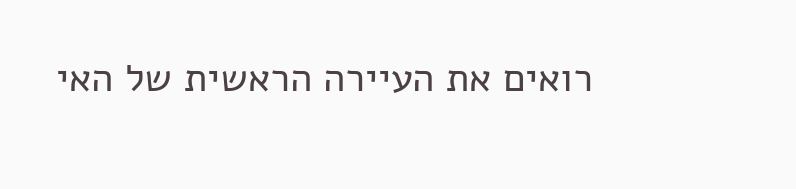רואים את העיירה הראשית של האי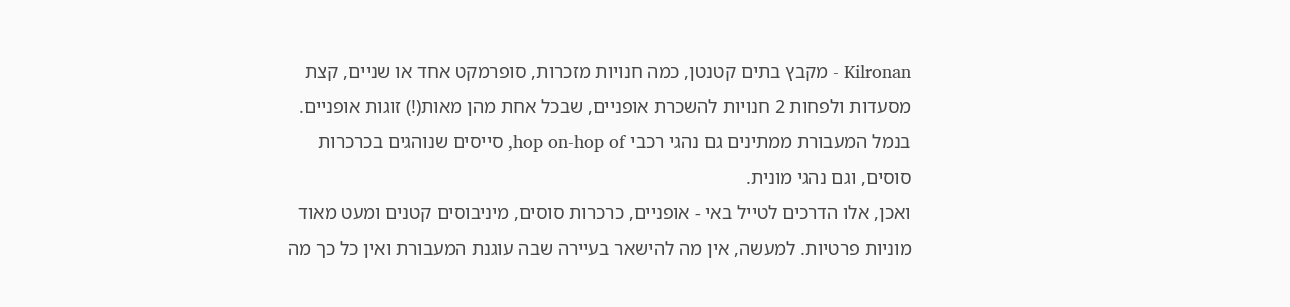Kilronan - מקבץ בתים קטנטן, כמה חנויות מזכרות, סופרמקט אחד או שניים, קצת מסעדות ולפחות 2 חנויות להשכרת אופניים, שבכל אחת מהן מאות(!) זוגות אופניים. בנמל המעבורת ממתינים גם נהגי רכבי hop on-hop of, סייסים שנוהגים בכרכרות סוסים, וגם נהגי מונית.
ואכן, אלו הדרכים לטייל באי - אופניים, כרכרות סוסים, מיניבוסים קטנים ומעט מאוד מוניות פרטיות. למעשה, אין מה להישאר בעיירה שבה עוגנת המעבורת ואין כל כך מה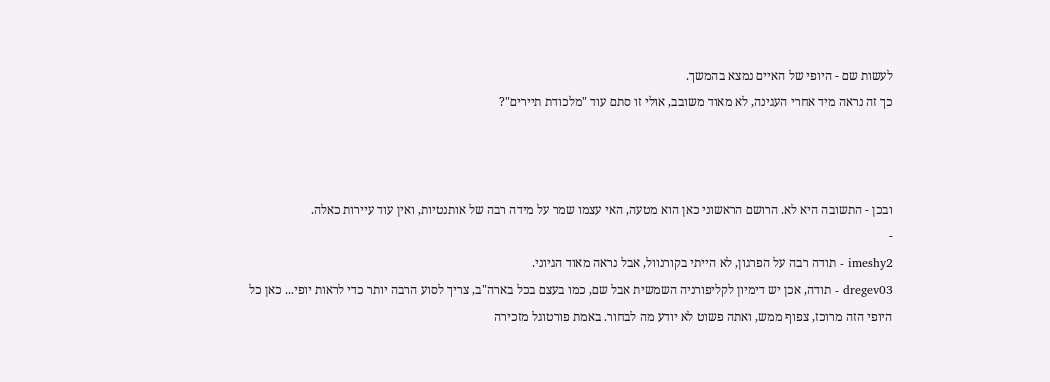לעשות שם - היופי של האיים נמצא בהמשך.
כך זה נראה מיד אחרי העגינה, לא מאוד משובב, אולי זו סתם עוד "מלכודת תיירים"?



ובכן - התשובה היא לא. הרושם הראשוני כאן הוא מטעה, האי עצמו שמר על מידה רבה של אותנטיות, ואין עוד עיירות כאלה.
-
imeshy2 - תודה רבה על הפרגון, לא הייתי בקורנוול, אבל נראה מאוד הגיוני.
dregev03 - תודה, אכן יש דימיון לקליפורניה השמשית אבל שם, כמו בעצם בכל בארה"ב, צריך לסוע הרבה יותר כדי לראות יופי... כאן כל היופי הזה מרוכז, צפוף ממש, ואתה פשוט לא יודע מה לבחור. באמת פורטוגל מזכירה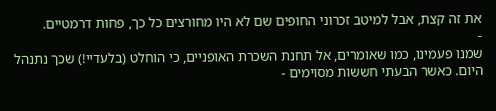את זה קצת, אבל למיטב זכרוני החופים שם לא היו מחורצים כל כך, פחות דרמטיים.
-
שמנו פעמינו, כמו שאומרים, אל תחנת השכרת האופניים, כי הוחלט (בלעדיי!) שכך נתנהל היום. כאשר הבעתי חששות מסוימים -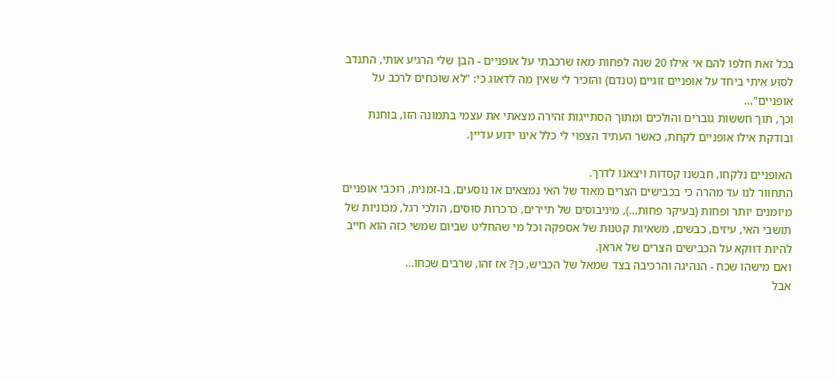בכל זאת חלפו להם אי אילו 20 שנה לפחות מאז שרכבתי על אופניים - הבן שלי הרגיע אותי, התנדב לסוע איתי ביחד על אופניים זוגיים (טנדם) והזכיר לי שאין מה לדאוג כי: "לא שוכחים לרכב על אופניים"...
וכך, תוך חששות גוברים והולכים ומתוך הסתייגות זהירה מצאתי את עצמי בתמונה הזו, בוחנת ובודקת אילו אופניים לקחת, כאשר העתיד הצפוי לי כלל אינו ידוע עדיין.

האופניים נלקחו, חבשנו קסדות ויצאנו לדרך.
התחוור לנו עד מהרה כי בכבישים הצרים מאוד של האי נמצאים או נוסעים, בו-זמנית, רוכבי אופניים מיומנים יותר ופחות (בעיקר פחות...), מיניבוסים של תיירים, כרכרות סוסים, הולכי רגל, מכוניות של תושבי האי, עיזים, כבשים, משאיות קטנות של אספקה וכל מי שהחליט שביום שמשי כזה הוא חייב להיות דווקא על הכבישים הצרים של אראן.
ואם מישהו שכח - הנהיגה והרכיבה בצד שמאל של הכביש, כן? אז זהו, שרבים שכחו...
אבל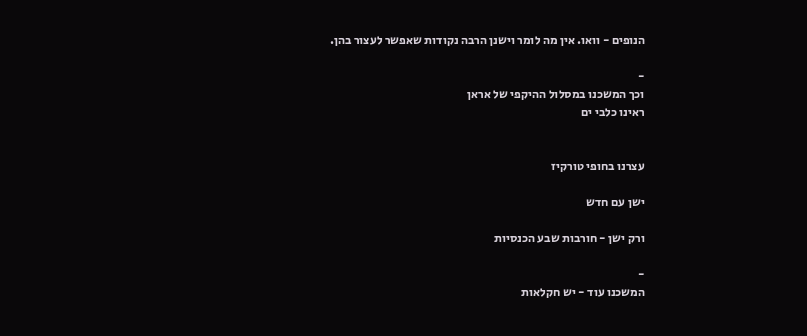הנופים - וואו. אין מה לומר וישנן הרבה נקודות שאפשר לעצור בהן.

-
וכך המשכנו במסלול ההיקפי של אראן
ראינו כלבי ים


עצרנו בחופי טורקיז

ישן עם חדש

ורק ישן - חורבות שבע הכנסיות

-
המשכנו עוד - יש חקלאות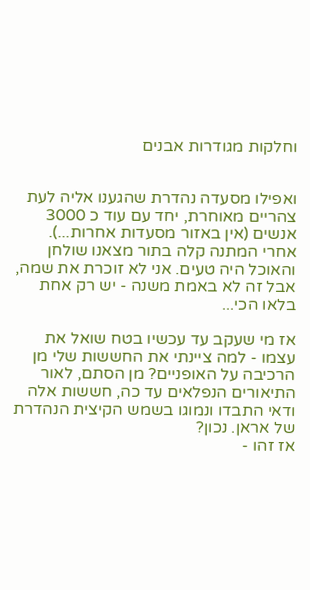וחלקות מגודרות אבנים


ואפילו מסעדה נהדרת שהגענו אליה לעת צהריים מאוחרת, יחד עם עוד כ 3000 אנשים (אין באזור מסעדות אחרות...). אחרי המתנה קלה בתור מצאנו שולחן והאוכל היה טעים. אני לא זוכרת את שמה, אבל זה לא באמת משנה - יש רק אחת בלאו הכי...

אז מי שעקב עד עכשיו בטח שואל את עצמו - למה ציינתי את החששות שלי מן הרכיבה על האופניים? מן הסתם, לאור התיאורים הנפלאים עד כה, חששות אלה ודאי התבדו ונמוגו בשמש הקיצית הנהדרת של אראן. נכון?
אז זהו -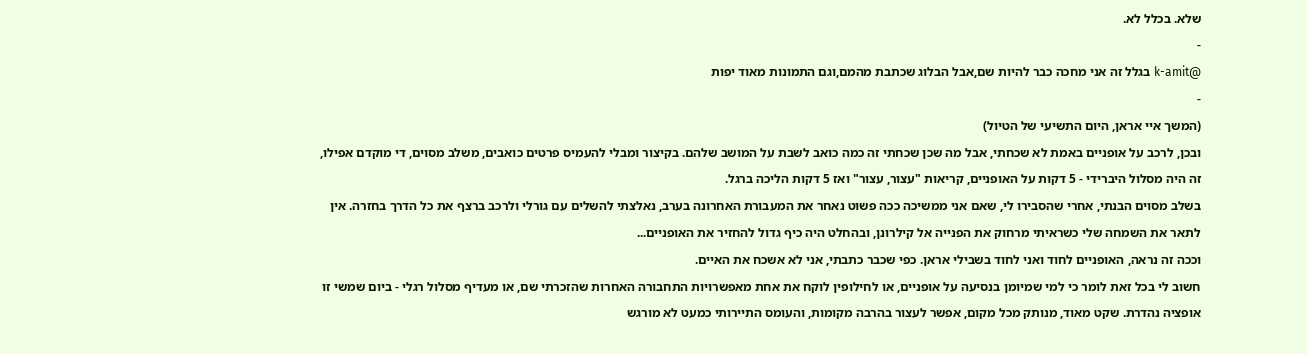שלא. בכלל לא.
-
@k-amit בגלל זה אני מחכה כבר להיות שם,אבל הבלוג שכתבת מהמם,וגם התמונות מאוד יפות
-
(המשך איי אראן, היום התשיעי של הטיול)
ובכן, לרכב על אופניים באמת לא שכחתי, אבל מה שכן שכחתי זה כמה כואב לשבת על המושב שלהם. בקיצור ומבלי להעמיס פרטים כואבים, משלב מסוים, די מוקדם אפילו, זה היה מסלול היברידי - 5 דקות על האופניים, קריאות "עצור, עצור" ואז 5 דקות הליכה ברגל.
בשלב מסוים הבנתי, אחרי שהסבירו לי, שאם אני ממשיכה ככה פשוט נאחר את המעבורת האחרונה בערב, נאלצתי להשלים עם גורלי ולרכב ברצף את כל הדרך בחזרה. אין לתאר את השמחה שלי כשראיתי מרחוק את הפנייה אל קילרונן, ובהחלט היה כיף גדול להחזיר את האופניים...
וככה זה נראה, האופניים לחוד ואני לחוד בשבילי אראן. כפי שכבר כתבתי, אני לא אשכח את האיים.
חשוב לי בכל זאת לומר כי למי שמיומן בנסיעה על אופניים, או לחילופין לוקח את אחת מאפשרויות התחבורה האחרות שהזכרתי שם, או מעדיף מסלול רגלי - ביום שמשי זו אופציה נהדרת. שקט מאוד, מנותק מכל מקום, אפשר לעצור בהרבה מקומות, והעומס התיירותי כמעט לא מורגש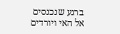ברגע שנכנסים אל האי ויורדים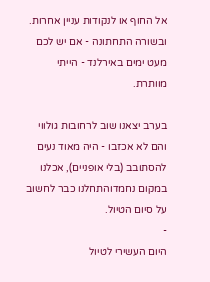אל החוף או לנקודות עניין אחרות.
ובשורה התחתונה - אם יש לכם מעט ימים באירלנד - הייתי מוותרת.

בערב יצאנו שוב לרחובות גולווי והם לא אכזבו - היה מאוד נעים להסתובב (בלי אופניים), אכלנו במקום נחמדוהתחלנו כבר לחשוב על סיום הטיול.
-
היום העשירי לטיול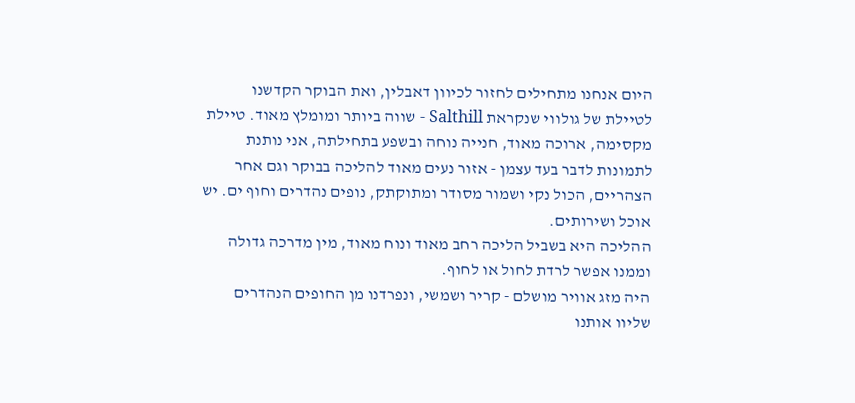היום אנחנו מתחילים לחזור לכיוון דאבלין, ואת הבוקר הקדשנו לטיילת של גולווי שנקראת Salthill - שווה ביותר ומומלץ מאוד. טיילת מקסימה, ארוכה מאוד, חנייה נוחה ובשפע בתחילתה, אני נותנת לתמונות לדבר בעד עצמן - אזור נעים מאוד להליכה בבוקר וגם אחר הצהריים, הכול נקי ושמור מסודר ומתוקתק, נופים נהדרים וחוף ים. יש אוכל ושירותים.
ההליכה היא בשביל הליכה רחב מאוד ונוח מאוד, מין מדרכה גדולה וממנו אפשר לרדת לחול או לחוף.
היה מזג אוויר מושלם - קריר ושמשי, ונפרדנו מן החופים הנהדרים שליוו אותנו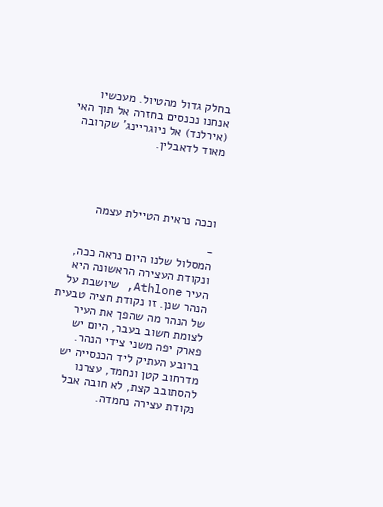בחלק גדול מהטיול. מעכשיו אנחנו נכנסים בחזרה אל תוך האי (אירלנד) אל ניוגריינג' שקרובה מאוד לדאבלין.




וככה נראית הטיילת עצמה

-
המסלול שלנו היום נראה ככה, ונקודת העצירה הראשונה היא העיר Athlone, שיושבת על הנהר שנן. זו נקודת חציה טבעית של הנהר מה שהפך את העיר לצומת חשוב בעבר, היום יש פארק יפה משני צידי הנהר.
ברובע העתיק ליד הכנסייה יש מדרחוב קטן ונחמד, עצרנו להסתובב קצת, לא חובה אבל נקודת עצירה נחמדה.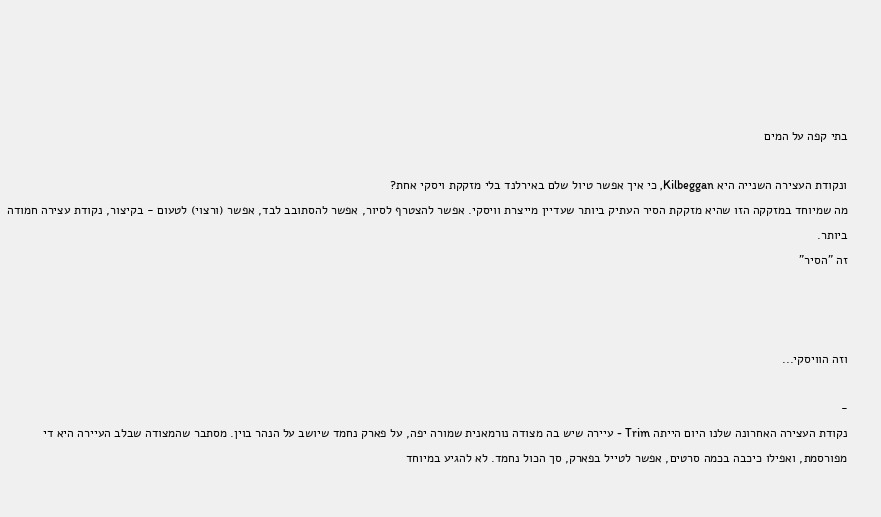בתי קפה על המים

ונקודת העצירה השנייה היא Kilbeggan, כי איך אפשר טיול שלם באירלנד בלי מזקקת ויסקי אחת?
מה שמיוחד במזקקה הזו שהיא מזקקת הסיר העתיק ביותר שעדיין מייצרת וויסקי. אפשר להצטרף לסיור, אפשר להסתובב לבד, אפשר (ורצוי) לטעום - בקיצור, נקודת עצירה חמודה ביותר.
זה "הסיר"



וזה הוויסקי...

-
נקודת העצירה האחרונה שלנו היום הייתה Trim - עיירה שיש בה מצודה נורמאנית שמורה יפה, על פארק נחמד שיושב על הנהר בוין. מסתבר שהמצודה שבלב העיירה היא די מפורסמת, ואפילו כיכבה בכמה סרטים, אפשר לטייל בפארק, סך הכול נחמד. לא להגיע במיוחד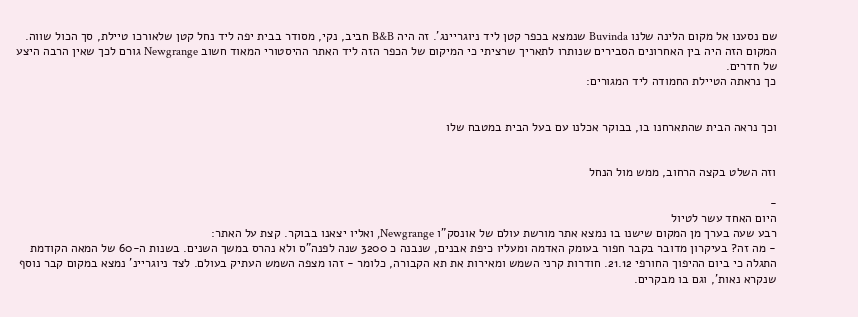שם נסענו אל מקום הלינה שלנו Buvinda שנמצא בכפר קטן ליד ניוגריינג'. זה היה B&B חביב, נקי, מסודר בבית יפה ליד נחל קטן שלאורכו טיילת, סך הכול שווה. המקום הזה היה בין האחרונים הסבירים שנותרו לתאריך שרציתי כי המיקום של הכפר הזה ליד האתר ההיסטורי המאוד חשוב Newgrange גורם לכך שאין הרבה היצע של חדרים.
כך נראתה הטיילת החמודה ליד המגורים:


וכך נראה הבית שהתארחנו בו, בבוקר אכלנו עם בעל הבית במטבח שלו


וזה השלט בקצה הרחוב, ממש מול הנחל

-
היום האחד עשר לטיול
רבע שעה בערך מן המקום שישנו בו נמצא אתר מורשת עולם של אונסק"ו Newgrange, ואליו יצאנו בבוקר. קצת על האתר:
- מה זה? בעיקרון מדובר בקבר חפור בעומק האדמה ומעליו כיפת אבנים, שנבנה כ 3200 שנה לפנה"ס ולא נהרס במשך השנים. בשנות ה-60 של המאה הקודמת התגלה כי ביום ההיפוך החורפי 21.12. חודרות קרני השמש ומאירות את תא הקבורה, כלומר - זהו מצפה השמש העתיק בעולם. לצד ניוגריינ' נמצא במקום קבר נוסף שנקרא נאות', וגם בו מבקרים.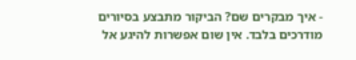- איך מבקרים שם? הביקור מתבצע בסיורים מודרכים בלבד. אין שום אפשרות להיגע אל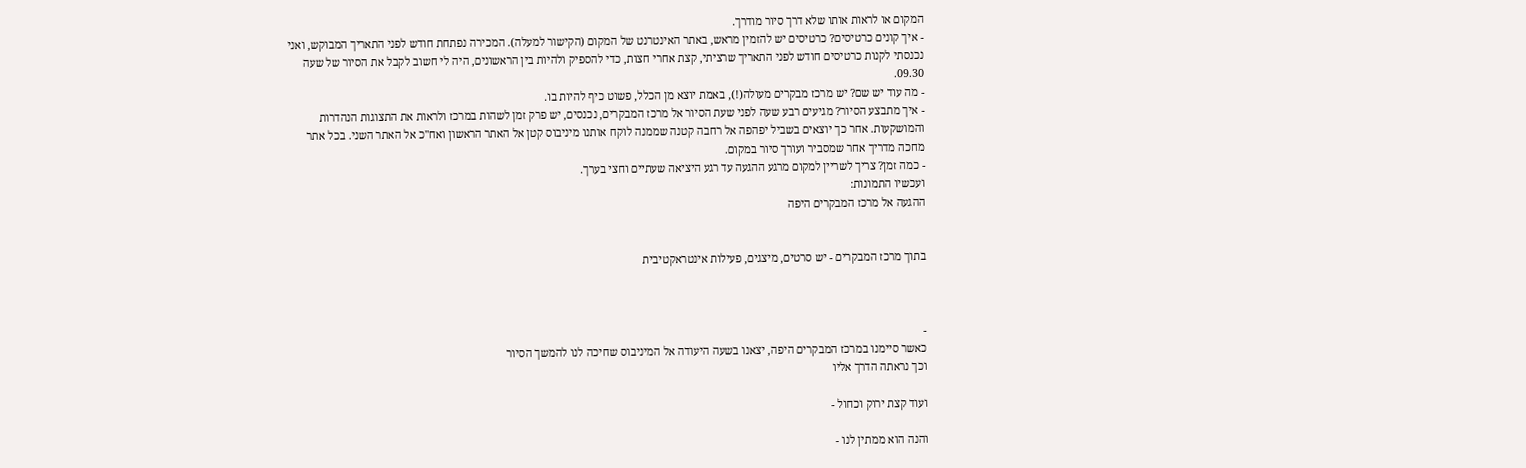המקום או לראות אותו שלא דרך סיור מודרך.
- איך קונים כרטיסים? כרטיסים יש להזמין מראש, באתר האינטרנט של המקום (הקישור למעלה). המכירה נפתחת חודש לפני התאריך המבוקש, ואני נכנסתי לקנות כרטיסים חודש לפני התאריך שרציתי, קצת אחרי חצות, כדי להספיק ולהיות בין הראשונים, היה לי חשוב לקבל את הסיור של שעה 09.30.
- מה עוד יש שם? יש מרכז מבקרים מעולה(!), באמת יוצא מן הכלל, פשוט כיף להיות בו.
- איך מתבצע הסיור? מגיעים רבע שעה לפני שעת הסיור אל מרכז המבקרים, נכנסים, יש פרק זמן לשהות במרכז ולראות את התצוגות הנהדרות והמושקעות. אחר כך יוצאים בשביל יפהפה אל רחבה קטנה שממנה לוקח אותנו מיניבוס קטן אל האתר הראשון ואח"כ אל האתר השני. בכל אתר מחכה מדריך אחר שמסביר ועורך סיור במקום.
- כמה זמן? צריך לשריין למקום מרגע ההגעה עד רגע היציאה שעתיים וחצי בערך.
ועכשיו התמונות:
ההגעה אל מרכז המבקרים היפה


בתוך מרכז המבקרים - יש סרטים, מיצגים, פעילות אינטראקטיבית



-
כאשר סיימנו במרכז המבקרים היפה, יצאנו בשעה היעודה אל המיניבוס שחיכה לנו להמשך הסיור
וכך נראתה הדרך אליו

ועוד קצת ירוק וכחול -

והנה הוא ממתין לנו -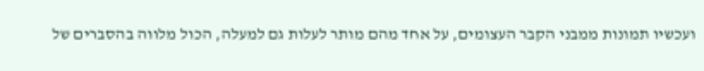ועכשיו תמונות ממבני הקבר העצומים, על אחד מהם מותר לעלות גם למעלה, הכול מלווה בהסברים של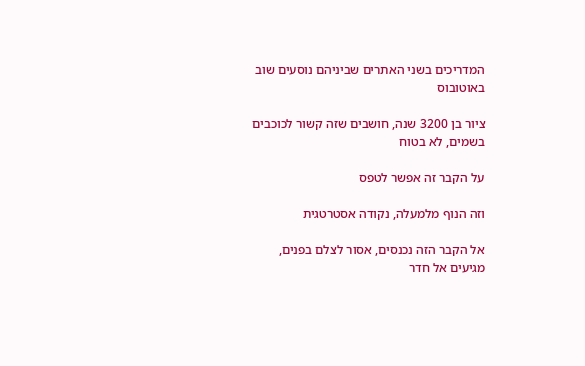המדריכים בשני האתרים שביניהם נוסעים שוב באוטובוס

ציור בן 3200 שנה, חושבים שזה קשור לכוכבים בשמים, לא בטוח

על הקבר זה אפשר לטפס

וזה הנוף מלמעלה, נקודה אסטרטגית

אל הקבר הזה נכנסים, אסור לצלם בפנים, מגיעים אל חדר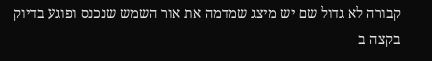קבורה לא גדול שם יש מיצג שמדמה את אור השמש שנכנס ופוגע בדיוק בקצה ב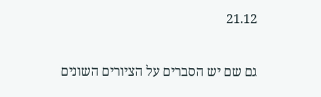21.12

גם שם יש הסברים על הציורים השונים